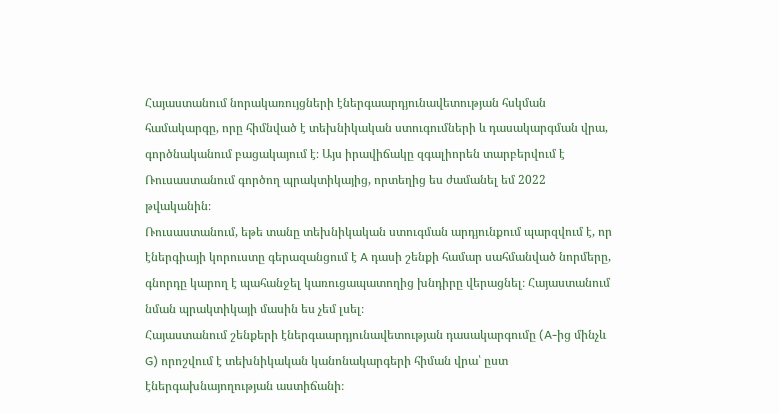Հայաստանում նորակառույցների էներգաարդյունավետության հսկման համակարգը, որը հիմնված է տեխնիկական ստուգումների և դասակարգման վրա, գործնականում բացակայում է։ Այս իրավիճակը զգալիորեն տարբերվում է Ռուսաստանում գործող պրակտիկայից, որտեղից ես ժամանել եմ 2022 թվականին։
Ռուսաստանում, եթե տանը տեխնիկական ստուգման արդյունքում պարզվում է, որ էներգիայի կորուստը գերազանցում է A դասի շենքի համար սահմանված նորմերը, գնորդը կարող է պահանջել կառուցապատողից խնդիրը վերացնել։ Հայաստանում նման պրակտիկայի մասին ես չեմ լսել։
Հայաստանում շենքերի էներգաարդյունավետության դասակարգումը (A-ից մինչև G) որոշվում է տեխնիկական կանոնակարգերի հիման վրա՝ ըստ էներգախնայողության աստիճանի։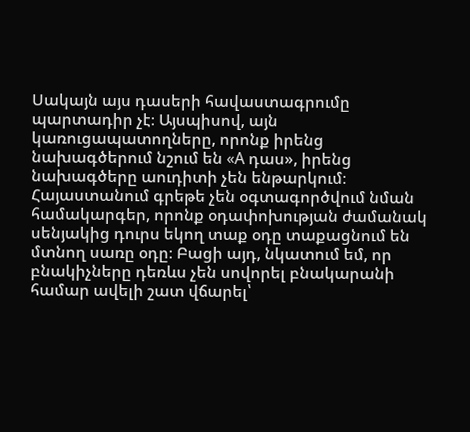Սակայն այս դասերի հավաստագրումը պարտադիր չէ։ Այսպիսով, այն կառուցապատողները, որոնք իրենց նախագծերում նշում են «A դաս», իրենց նախագծերը աուդիտի չեն ենթարկում։
Հայաստանում գրեթե չեն օգտագործվում նման համակարգեր, որոնք օդափոխության ժամանակ սենյակից դուրս եկող տաք օդը տաքացնում են մտնող սառը օդը։ Բացի այդ, նկատում եմ, որ բնակիչները դեռևս չեն սովորել բնակարանի համար ավելի շատ վճարել՝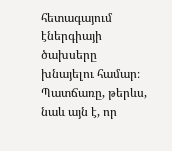հետագայում էներգիայի ծախսերը խնայելու համար։
Պատճառը, թերևս, նաև այն է, որ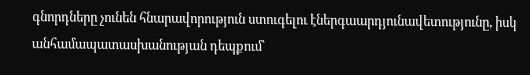գնորդները չունեն հնարավորություն ստուգելու էներգաարդյունավետությունը, իսկ անհամապատասխանության դեպքում՝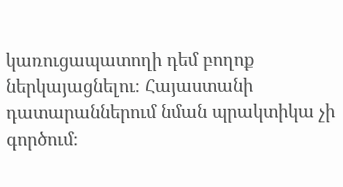կառուցապատողի դեմ բողոք ներկայացնելու։ Հայաստանի դատարաններում նման պրակտիկա չի գործում։